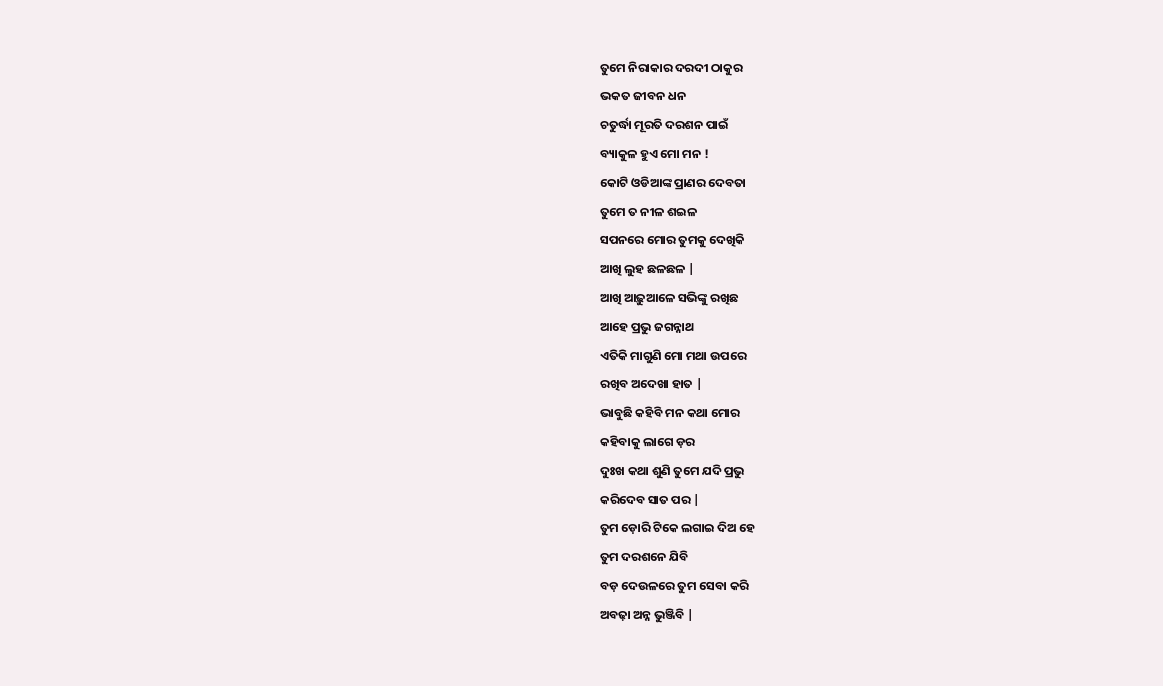ତୁମେ ନିରାକାର ଦରଦୀ ଠାକୁର
ଭକତ ଜୀବନ ଧନ
ଚତୁର୍ଦ୍ଧା ମୂରତି ଦରଶନ ପାଇଁ
ବ୍ୟାକୁଳ ହୁଏ ମୋ ମନ !
କୋଟି ଓଡିଆଙ୍କ ପ୍ରାଣର ଦେବତା
ତୁମେ ତ ନୀଳ ଶଇଳ
ସପନରେ ମୋର ତୁମକୁ ଦେଖିକି
ଆଖି ଲୁହ ଛଳଛଳ |
ଆଖି ଆଢ଼ୁଆଳେ ସଭିଙ୍କୁ ରଖିଛ
ଆହେ ପ୍ରଭୁ ଜଗନ୍ନାଥ
ଏତିକି ମାଗୁଣି ମୋ ମଥା ଉପରେ
ରଖିବ ଅଦେଖା ହାତ |
ଭାବୁଛି କହିବି ମନ କଥା ମୋର
କହିବାକୁ ଲାଗେ ଡ଼ର
ଦୁଃଖ କଥା ଶୁଣି ତୁମେ ଯଦି ପ୍ରଭୁ
କରିଦେବ ସାତ ପର |
ତୁମ ଡ଼ୋରି ଟିକେ ଲଗାଇ ଦିଅ ହେ
ତୁମ ଦରଶନେ ଯିବି
ବଡ଼ ଦେଉଳରେ ତୁମ ସେବା କରି
ଅବଢ଼ା ଅନ୍ନ ଭୁଞ୍ଜିବି |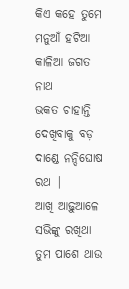କିଏ କହେ ତୁମେ ମନୁଆଁ ହଟିଆ
କାଳିଆ ଜଗତ ନାଥ
ଭକତ ଚାହାନ୍ତି ଦେଖିବାକୁ ବଡ଼
ଦାଣ୍ଡେ ନନ୍ଦିଘୋଷ ରଥ |
ଆଖି ଆଢ଼ୁଆଳେ ସଭିଙ୍କୁ ରଖିଥା
ତୁମ ପାଶେ ଥାଉ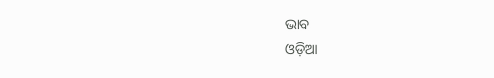ଭାବ
ଓଡ଼ିଆ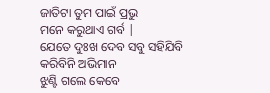ଜାତିଟା ତୁମ ପାଇଁ ପ୍ରଭୁ
ମନେ କରୁଥାଏ ଗର୍ବ |
ଯେତେ ଦୁଃଖ ଦେବ ସବୁ ସହିଯିବି
କରିବିନି ଅଭିମାନ
ଝୁଣ୍ଟି ଗଲେ କେବେ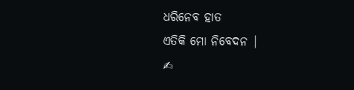ଧରିନେବ ହାତ
ଏତିକି ମୋ ନିବେଦନ |
✍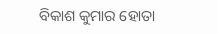ବିକାଶ କୁମାର ହୋତା